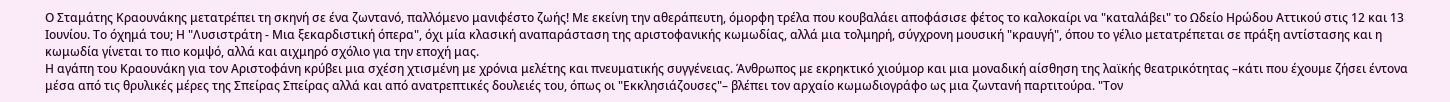Ο Σταμάτης Κραουνάκης μετατρέπει τη σκηνή σε ένα ζωντανό, παλλόμενο μανιφέστο ζωής! Με εκείνη την αθεράπευτη, όμορφη τρέλα που κουβαλάει αποφάσισε φέτος το καλοκαίρι να "καταλάβει" το Ωδείο Ηρώδου Αττικού στις 12 και 13 Ιουνίου. Το όχημά του; Η "Λυσιστράτη - Μια ξεκαρδιστική όπερα", όχι μία κλασική αναπαράσταση της αριστοφανικής κωμωδίας, αλλά μια τολμηρή, σύγχρονη μουσική "κραυγή", όπου το γέλιο μετατρέπεται σε πράξη αντίστασης και η κωμωδία γίνεται το πιο κομψό, αλλά και αιχμηρό σχόλιο για την εποχή μας.
Η αγάπη του Κραουνάκη για τον Αριστοφάνη κρύβει μια σχέση χτισμένη με χρόνια μελέτης και πνευματικής συγγένειας. Άνθρωπος με εκρηκτικό χιούμορ και μια μοναδική αίσθηση της λαϊκής θεατρικότητας –κάτι που έχουμε ζήσει έντονα μέσα από τις θρυλικές μέρες της Σπείρας Σπείρας αλλά και από ανατρεπτικές δουλειές του, όπως οι "Εκκλησιάζουσες"– βλέπει τον αρχαίο κωμωδιογράφο ως μια ζωντανή παρτιτούρα. "Τον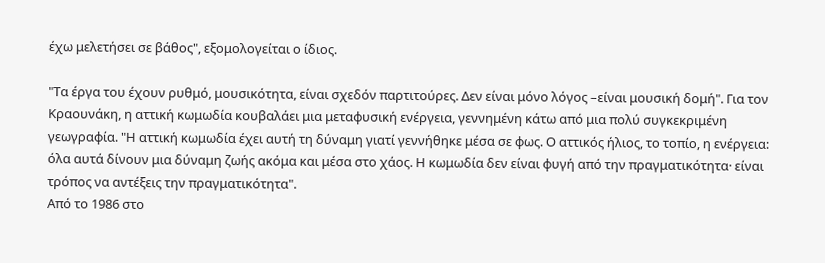έχω μελετήσει σε βάθος", εξομολογείται ο ίδιος.

"Τα έργα του έχουν ρυθμό, μουσικότητα, είναι σχεδόν παρτιτούρες. Δεν είναι μόνο λόγος –είναι μουσική δομή". Για τον Κραουνάκη, η αττική κωμωδία κουβαλάει μια μεταφυσική ενέργεια, γεννημένη κάτω από μια πολύ συγκεκριμένη γεωγραφία. "Η αττική κωμωδία έχει αυτή τη δύναμη γιατί γεννήθηκε μέσα σε φως. Ο αττικός ήλιος, το τοπίο, η ενέργεια: όλα αυτά δίνουν μια δύναμη ζωής ακόμα και μέσα στο χάος. Η κωμωδία δεν είναι φυγή από την πραγματικότητα· είναι τρόπος να αντέξεις την πραγματικότητα".
Από το 1986 στο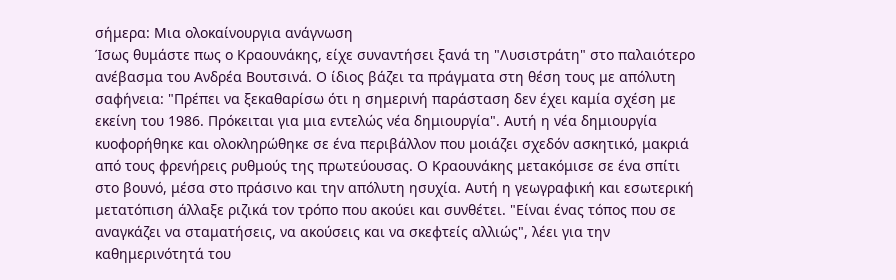σήμερα: Μια ολοκαίνουργια ανάγνωση
Ίσως θυμάστε πως ο Κραουνάκης, είχε συναντήσει ξανά τη "Λυσιστράτη" στο παλαιότερο ανέβασμα του Ανδρέα Βουτσινά. Ο ίδιος βάζει τα πράγματα στη θέση τους με απόλυτη σαφήνεια: "Πρέπει να ξεκαθαρίσω ότι η σημερινή παράσταση δεν έχει καμία σχέση με εκείνη του 1986. Πρόκειται για μια εντελώς νέα δημιουργία". Αυτή η νέα δημιουργία κυοφορήθηκε και ολοκληρώθηκε σε ένα περιβάλλον που μοιάζει σχεδόν ασκητικό, μακριά από τους φρενήρεις ρυθμούς της πρωτεύουσας. Ο Κραουνάκης μετακόμισε σε ένα σπίτι στο βουνό, μέσα στο πράσινο και την απόλυτη ησυχία. Αυτή η γεωγραφική και εσωτερική μετατόπιση άλλαξε ριζικά τον τρόπο που ακούει και συνθέτει. "Είναι ένας τόπος που σε αναγκάζει να σταματήσεις, να ακούσεις και να σκεφτείς αλλιώς", λέει για την καθημερινότητά του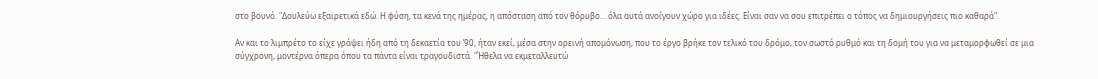στο βουνό. "Δουλεύω εξαιρετικά εδώ. Η φύση, τα κενά της ημέρας, η απόσταση από τον θόρυβο… όλα αυτά ανοίγουν χώρο για ιδέες. Είναι σαν να σου επιτρέπει ο τόπος να δημιουργήσεις πιο καθαρά".

Αν και το λιμπρέτο το είχε γράψει ήδη από τη δεκαετία του ’90, ήταν εκεί, μέσα στην ορεινή απομόνωση, που το έργο βρήκε τον τελικό του δρόμο, τον σωστό ρυθμό και τη δομή του για να μεταμορφωθεί σε μια σύγχρονη, μοντέρνα όπερα όπου τα πάντα είναι τραγουδιστά. "Ήθελα να εκμεταλλευτώ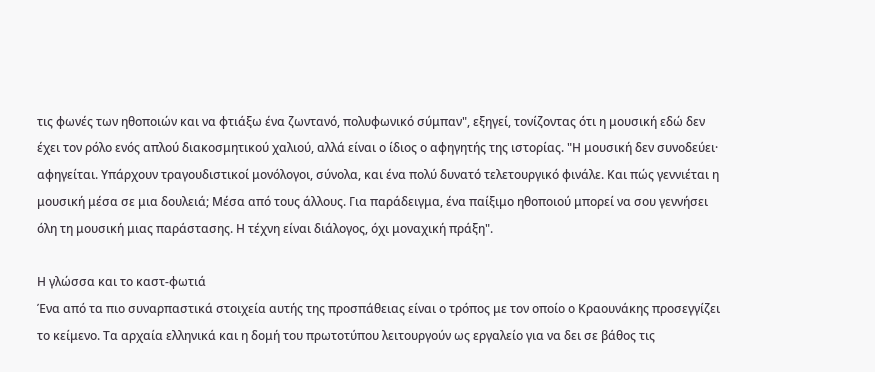τις φωνές των ηθοποιών και να φτιάξω ένα ζωντανό, πολυφωνικό σύμπαν", εξηγεί, τονίζοντας ότι η μουσική εδώ δεν έχει τον ρόλο ενός απλού διακοσμητικού χαλιού, αλλά είναι ο ίδιος ο αφηγητής της ιστορίας. "Η μουσική δεν συνοδεύει· αφηγείται. Υπάρχουν τραγουδιστικοί μονόλογοι, σύνολα, και ένα πολύ δυνατό τελετουργικό φινάλε. Και πώς γεννιέται η μουσική μέσα σε μια δουλειά; Μέσα από τους άλλους. Για παράδειγμα, ένα παίξιμο ηθοποιού μπορεί να σου γεννήσει όλη τη μουσική μιας παράστασης. Η τέχνη είναι διάλογος, όχι μοναχική πράξη".

Η γλώσσα και το καστ-φωτιά
Ένα από τα πιο συναρπαστικά στοιχεία αυτής της προσπάθειας είναι ο τρόπος με τον οποίο ο Κραουνάκης προσεγγίζει το κείμενο. Τα αρχαία ελληνικά και η δομή του πρωτοτύπου λειτουργούν ως εργαλείο για να δει σε βάθος τις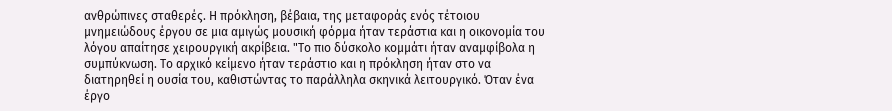ανθρώπινες σταθερές. Η πρόκληση, βέβαια, της μεταφοράς ενός τέτοιου μνημειώδους έργου σε μια αμιγώς μουσική φόρμα ήταν τεράστια και η οικονομία του λόγου απαίτησε χειρουργική ακρίβεια. "Το πιο δύσκολο κομμάτι ήταν αναμφίβολα η συμπύκνωση. Το αρχικό κείμενο ήταν τεράστιο και η πρόκληση ήταν στο να διατηρηθεί η ουσία του, καθιστώντας το παράλληλα σκηνικά λειτουργικό. Όταν ένα έργο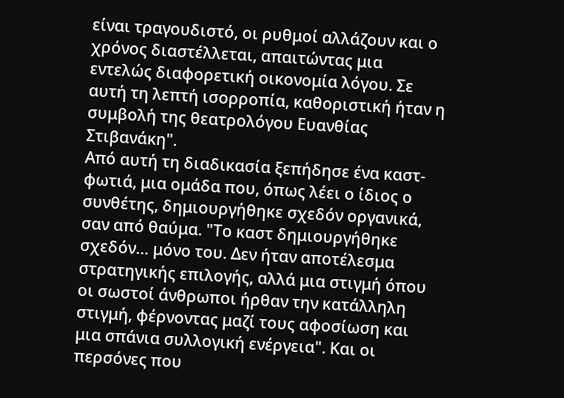είναι τραγουδιστό, οι ρυθμοί αλλάζουν και ο χρόνος διαστέλλεται, απαιτώντας μια εντελώς διαφορετική οικονομία λόγου. Σε αυτή τη λεπτή ισορροπία, καθοριστική ήταν η συμβολή της θεατρολόγου Ευανθίας Στιβανάκη".
Από αυτή τη διαδικασία ξεπήδησε ένα καστ-φωτιά, μια ομάδα που, όπως λέει ο ίδιος ο συνθέτης, δημιουργήθηκε σχεδόν οργανικά, σαν από θαύμα. "Το καστ δημιουργήθηκε σχεδόν… μόνο του. Δεν ήταν αποτέλεσμα στρατηγικής επιλογής, αλλά μια στιγμή όπου οι σωστοί άνθρωποι ήρθαν την κατάλληλη στιγμή, φέρνοντας μαζί τους αφοσίωση και μια σπάνια συλλογική ενέργεια". Και οι περσόνες που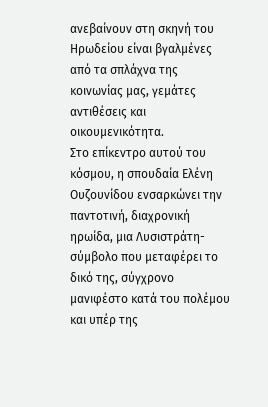ανεβαίνουν στη σκηνή του Ηρωδείου είναι βγαλμένες από τα σπλάχνα της κοινωνίας μας, γεμάτες αντιθέσεις και οικουμενικότητα.
Στο επίκεντρο αυτού του κόσμου, η σπουδαία Ελένη Ουζουνίδου ενσαρκώνει την παντοτινή, διαχρονική ηρωίδα, μια Λυσιστράτη-σύμβολο που μεταφέρει το δικό της, σύγχρονο μανιφέστο κατά του πολέμου και υπέρ της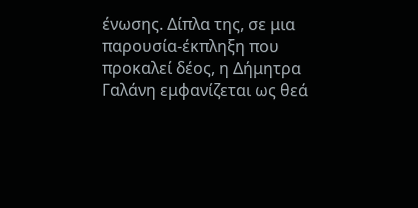ένωσης. Δίπλα της, σε μια παρουσία-έκπληξη που προκαλεί δέος, η Δήμητρα Γαλάνη εμφανίζεται ως θεά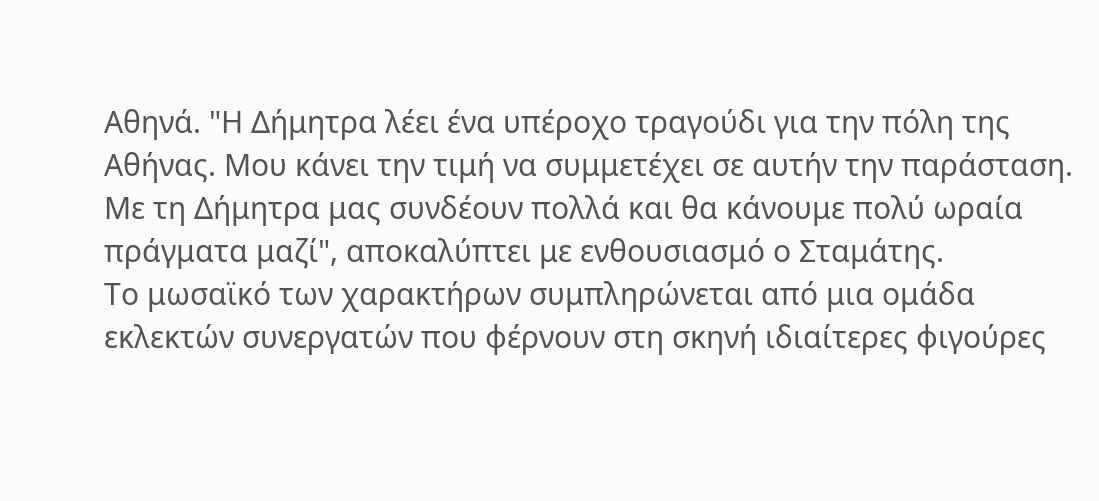Αθηνά. "Η Δήμητρα λέει ένα υπέροχο τραγούδι για την πόλη της Αθήνας. Μου κάνει την τιμή να συμμετέχει σε αυτήν την παράσταση. Με τη Δήμητρα μας συνδέουν πολλά και θα κάνουμε πολύ ωραία πράγματα μαζί", αποκαλύπτει με ενθουσιασμό ο Σταμάτης.
Το μωσαϊκό των χαρακτήρων συμπληρώνεται από μια ομάδα εκλεκτών συνεργατών που φέρνουν στη σκηνή ιδιαίτερες φιγούρες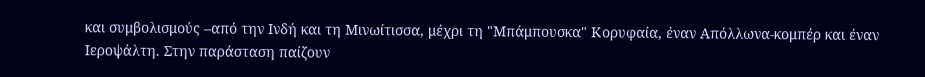και συμβολισμούς –από την Ινδή και τη Μινωίτισσα, μέχρι τη "Μπάμπουσκα" Κορυφαία, έναν Απόλλωνα-κομπέρ και έναν Ιεροψάλτη. Στην παράσταση παίζουν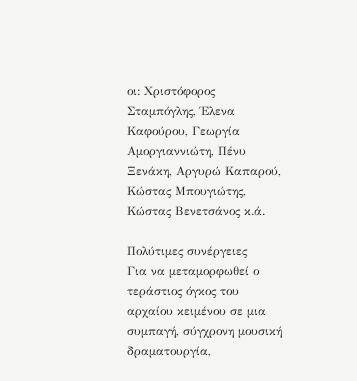οι: Χριστόφορος Σταμπόγλης, Έλενα Καφούρου, Γεωργία Αμοργιαννιώτη, Πένυ Ξενάκη, Αργυρώ Καπαρού, Κώστας Μπουγιώτης, Κώστας Βενετσάνος κ.ά.

Πολύτιμες συνέργειες
Για να μεταμορφωθεί ο τεράστιος όγκος του αρχαίου κειμένου σε μια συμπαγή, σύγχρονη μουσική δραματουργία,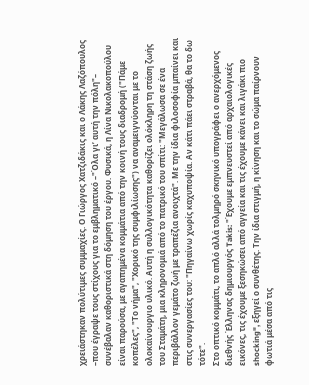χρειάστηκαν πολύτιμες συμμαχίες. Ο Γιώργος Χατζιδάκις και ο Λάκης Λαζόπουλος –που έγραψε τους στίχους για το εμβληματικό –"Όλα γι’ αυτή την πόλη"– συνέβαλαν καθοριστικά στη δόμηση του έργου. Φυσικά, η Λίνα Νικολακοπούλου είναι παρούσα, με αγαπημένα κομμάτια από την κοινή τους διαδρομή ("Πάμε κοπέλες", "Το νήμα", "Χορικό της συμφιλίωσης") να αναμειγνύονται με το ολοκαίνουργιο υλικό. Αυτή η συλλογικότητα καθορίζει ολόκληρη τη στάση ζωής του Σταμάτη, μια κληρονομιά από το πατρικό του σπίτι: "Μεγάλωσα σε ένα περιβάλλον γεμάτο ζωή με τραπέζια ανοιχτά". Με την ίδια φιλοσοφία μπαίνει και στις συνεργασίες του: "Πηγαίνω χωρίς καχυποψία. Αν κάτι πάει στραβά, θα το δω τότε".
Στο οπτικό κομμάτι, το απλό αλλά τολμηρό σκηνικό υπογράφει ο ανερχόμενος διεθνής Έλληνας δημιουργός Takis: "Έχουμε εμπνευστεί από αρχαιολογικές εικόνες, τις έχουμε ξεσηκώσει από αγγεία και τις έχουμε κάνει και λιγάκι πιο shocking", εξηγεί ο συνθέτης. Την ίδια στιγμή, η κίνηση και το σώμα παίρνουν φωτιά μέσα από τις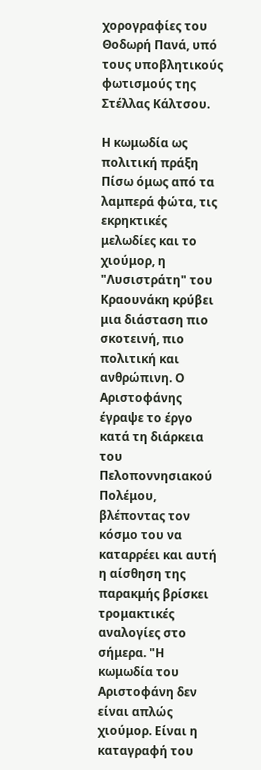χορογραφίες του Θοδωρή Πανά, υπό τους υποβλητικούς φωτισμούς της Στέλλας Κάλτσου.

Η κωμωδία ως πολιτική πράξη
Πίσω όμως από τα λαμπερά φώτα, τις εκρηκτικές μελωδίες και το χιούμορ, η "Λυσιστράτη" του Κραουνάκη κρύβει μια διάσταση πιο σκοτεινή, πιο πολιτική και ανθρώπινη. Ο Αριστοφάνης έγραψε το έργο κατά τη διάρκεια του Πελοποννησιακού Πολέμου, βλέποντας τον κόσμο του να καταρρέει και αυτή η αίσθηση της παρακμής βρίσκει τρομακτικές αναλογίες στο σήμερα. "Η κωμωδία του Αριστοφάνη δεν είναι απλώς χιούμορ. Είναι η καταγραφή του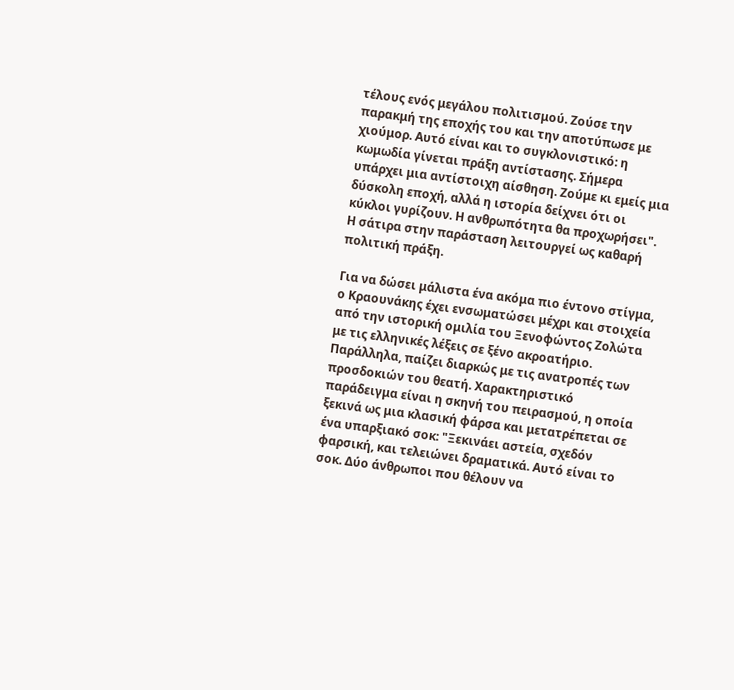τέλους ενός μεγάλου πολιτισμού. Ζούσε την παρακμή της εποχής του και την αποτύπωσε με χιούμορ. Αυτό είναι και το συγκλονιστικό: η κωμωδία γίνεται πράξη αντίστασης. Σήμερα υπάρχει μια αντίστοιχη αίσθηση. Ζούμε κι εμείς μια δύσκολη εποχή, αλλά η ιστορία δείχνει ότι οι κύκλοι γυρίζουν. Η ανθρωπότητα θα προχωρήσει". Η σάτιρα στην παράσταση λειτουργεί ως καθαρή πολιτική πράξη.

Για να δώσει μάλιστα ένα ακόμα πιο έντονο στίγμα, ο Κραουνάκης έχει ενσωματώσει μέχρι και στοιχεία από την ιστορική ομιλία του Ξενοφώντος Ζολώτα με τις ελληνικές λέξεις σε ξένο ακροατήριο. Παράλληλα, παίζει διαρκώς με τις ανατροπές των προσδοκιών του θεατή. Χαρακτηριστικό παράδειγμα είναι η σκηνή του πειρασμού, η οποία ξεκινά ως μια κλασική φάρσα και μετατρέπεται σε ένα υπαρξιακό σοκ: "Ξεκινάει αστεία, σχεδόν φαρσική, και τελειώνει δραματικά. Αυτό είναι το σοκ. Δύο άνθρωποι που θέλουν να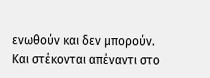ενωθούν και δεν μπορούν. Και στέκονται απέναντι στο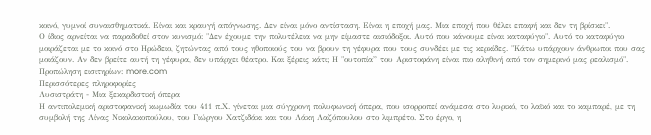κοινό, γυμνοί συναισθηματικά. Είναι και κραυγή απόγνωσης. Δεν είναι μόνο αντίσταση. Είναι η εποχή μας. Μια εποχή που θέλει επαφή και δεν τη βρίσκει".
Ο ίδιος αρνείται να παραδοθεί στον κυνισμό: "Δεν έχουμε την πολυτέλεια να μην είμαστε αισιόδοξοι. Αυτό που κάνουμε είναι καταφύγιο". Αυτό το καταφύγιο μοιράζεται με το κοινό στο Ηρώδειο, ζητώντας από τους ηθοποιούς του να βρουν τη γέφυρα που τους συνδέει με τις κερκίδες. "Κάτω υπάρχουν άνθρωποι που σας μοιάζουν. Αν δεν βρείτε αυτή τη γέφυρα, δεν υπάρχει θέατρο. Και ξέρεις κάτι; Η "ουτοπία” του Αριστοφάνη είναι πιο αληθινή από τον σημερινό μας ρεαλισμό".
Προπώληση εισιτηρίων: more.com
Περισσότερες πληροφορίες
Λυσιστράτη - Μια ξεκαρδιστική όπερα
Η αντιπολεμική αριστοφανική κωμωδία του 411 π.Χ. γίνεται μια σύγχρονη πολυφωνική όπερα, που ισορροπεί ανάμεσα στο λυρικό, το λαϊκό και το καμπαρέ, με τη συμβολή της Λίνας Νικολακοπούλου, του Γιώργου Χατζιδάκι και του Λάκη Λαζόπουλου στο λιμπρέτο. Στο έργο, η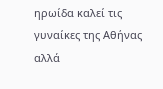ηρωίδα καλεί τις γυναίκες της Αθήνας αλλά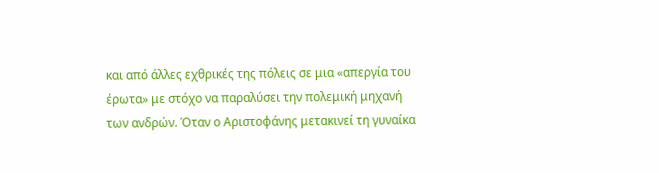και από άλλες εχθρικές της πόλεις σε μια «απεργία του έρωτα» με στόχο να παραλύσει την πολεμική μηχανή των ανδρών. Όταν ο Αριστοφάνης μετακινεί τη γυναίκα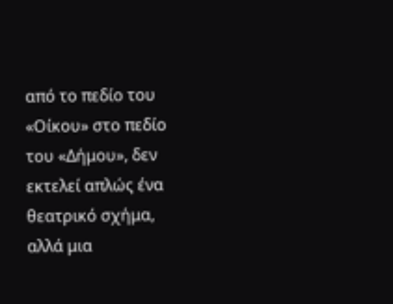από το πεδίο του «Οίκου» στο πεδίο του «Δήμου», δεν εκτελεί απλώς ένα θεατρικό σχήμα, αλλά μια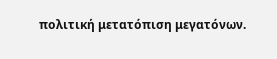πολιτική μετατόπιση μεγατόνων.